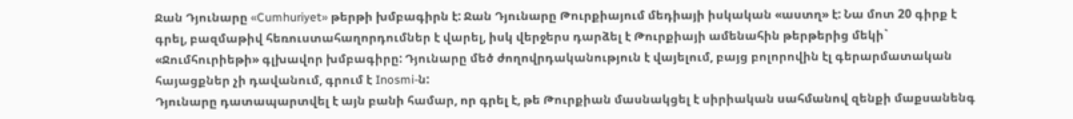Ջան Դյունարը «Cumhuriyet» թերթի խմբագիրն է: Ջան Դյունարը Թուրքիայում մեդիայի իսկական «աստղ» է: Նա մոտ 20 գիրք է գրել, բազմաթիվ հեռուստահաղորդումներ է վարել, իսկ վերջերս դարձել է Թուրքիայի ամենահին թերթերից մեկի` «Ջումհուրիեթի» գլխավոր խմբագիրը: Դյունարը մեծ ժողովրդականություն է վայելում, բայց բոլորովին էլ գերարմատական հայացքներ չի դավանում, գրում է Inosmi-ն:
Դյունարը դատապարտվել է այն բանի համար, որ գրել է, թե Թուրքիան մասնակցել է սիրիական սահմանով զենքի մաքսանենգ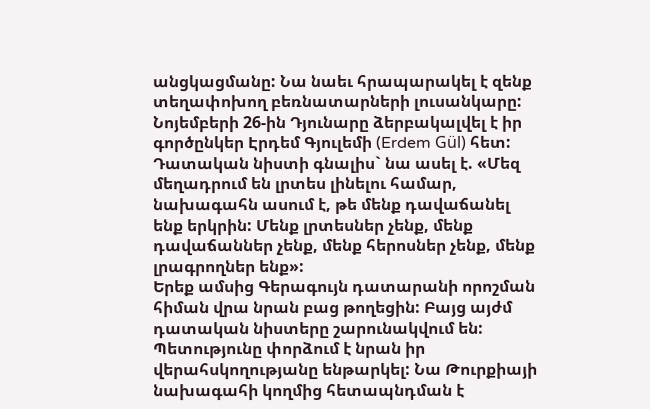անցկացմանը: Նա նաեւ հրապարակել է զենք տեղափոխող բեռնատարների լուսանկարը:
Նոյեմբերի 26-ին Դյունարը ձերբակալվել է իր գործընկեր Էրդեմ Գյուլեմի (Erdem Gül) հետ: Դատական նիստի գնալիս` նա ասել է. «Մեզ մեղադրում են լրտես լինելու համար, նախագահն ասում է, թե մենք դավաճանել ենք երկրին: Մենք լրտեսներ չենք, մենք դավաճաններ չենք, մենք հերոսներ չենք, մենք լրագրողներ ենք»:
Երեք ամսից Գերագույն դատարանի որոշման հիման վրա նրան բաց թողեցին: Բայց այժմ դատական նիստերը շարունակվում են: Պետությունը փորձում է նրան իր վերահսկողությանը ենթարկել: Նա Թուրքիայի նախագահի կողմից հետապնդման է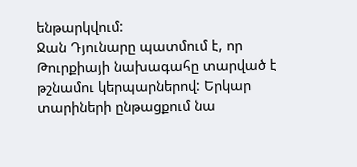ենթարկվում:
Ջան Դյունարը պատմում է, որ Թուրքիայի նախագահը տարված է թշնամու կերպարներով: Երկար տարիների ընթացքում նա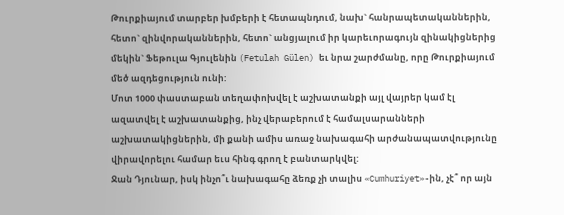Թուրքիայում տարբեր խմբերի է հետապնդում, նախ` հանրապետականներին, հետո` զինվորականներին, հետո` անցյալում իր կարեւորագույն զինակիցներից մեկին` Ֆեթուլա Գյուլենին (Fetulah Gülen) եւ նրա շարժմանը, որը Թուրքիայում մեծ ազդեցություն ունի:
Մոտ 1000 փաստաբան տեղափոխվել է աշխատանքի այլ վայրեր կամ էլ ազատվել է աշխատանքից, ինչ վերաբերում է համալսարանների աշխատակիցներին, մի քանի ամիս առաջ նախագահի արժանապատվությունը վիրավորելու համար եւս հինգ գրող է բանտարկվել:
Ջան Դյունար, իսկ ինչո՞ւ նախագահը ձեռք չի տալիս «Cumhuriyet»-ին, չէ՞ որ այն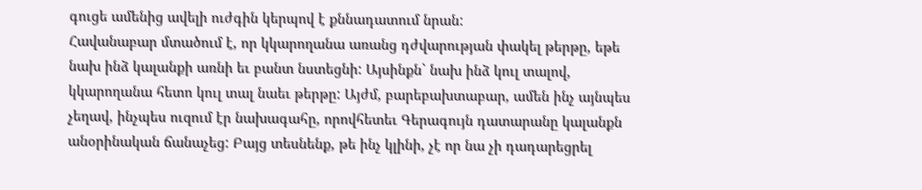գուցե ամենից ավելի ուժգին կերպով է քննադատում նրան:
Հավանաբար մտածում է, որ կկարողանա առանց դժվարության փակել թերթը, եթե նախ ինձ կալանքի առնի եւ բանտ նստեցնի: Այսինքն` նախ ինձ կուլ տալով, կկարողանա հետո կուլ տալ նաեւ թերթը: Այժմ, բարեբախտաբար, ամեն ինչ այնպես չեղավ, ինչպես ուզում էր նախագահը, որովհետեւ Գերագույն դատարանը կալանքն անօրինական ճանաչեց: Բայց տեսնենք, թե ինչ կլինի, չէ որ նա չի դադարեցրել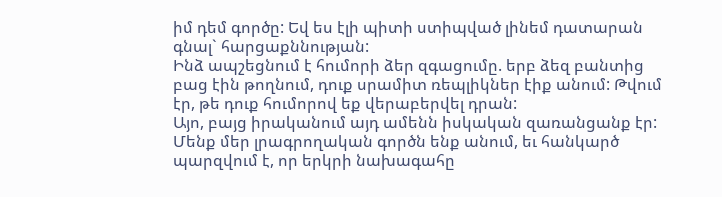իմ դեմ գործը: Եվ ես էլի պիտի ստիպված լինեմ դատարան գնալ` հարցաքննության:
Ինձ ապշեցնում է հումորի ձեր զգացումը. երբ ձեզ բանտից բաց էին թողնում, դուք սրամիտ ռեպլիկներ էիք անում: Թվում էր, թե դուք հումորով եք վերաբերվել դրան:
Այո, բայց իրականում այդ ամենն իսկական զառանցանք էր: Մենք մեր լրագրողական գործն ենք անում, եւ հանկարծ պարզվում է, որ երկրի նախագահը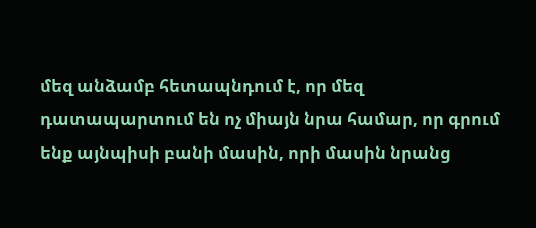մեզ անձամբ հետապնդում է, որ մեզ դատապարտում են ոչ միայն նրա համար, որ գրում ենք այնպիսի բանի մասին, որի մասին նրանց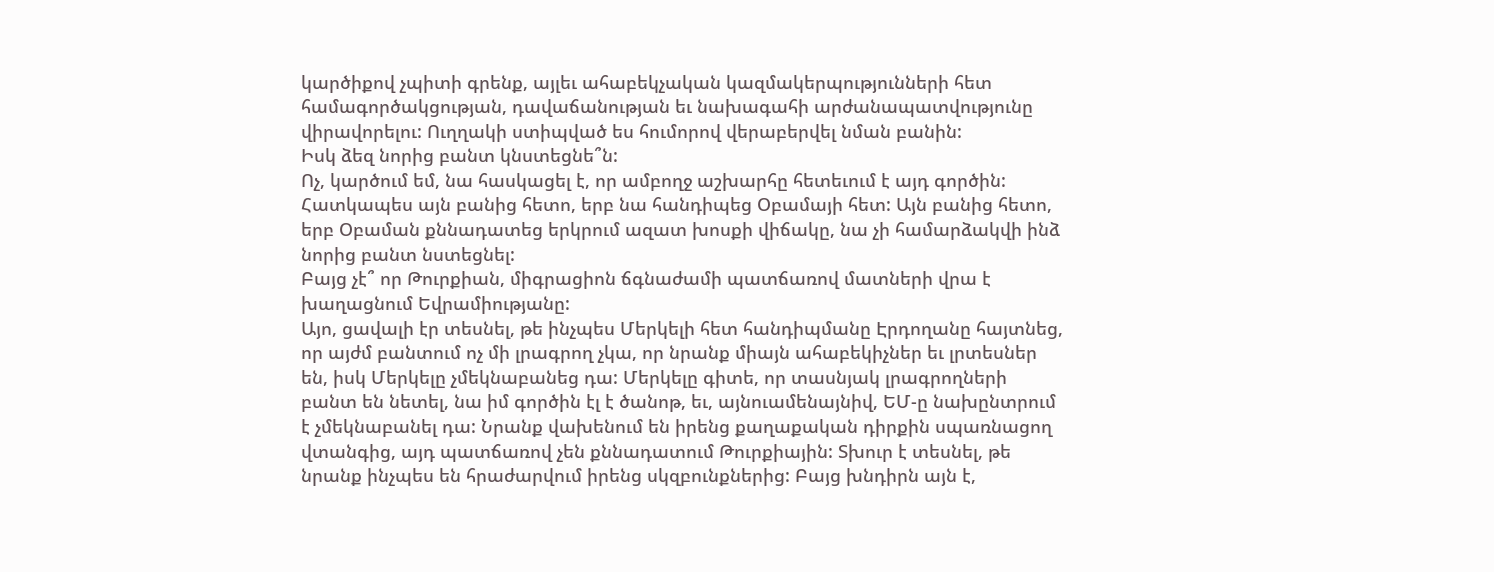կարծիքով չպիտի գրենք, այլեւ ահաբեկչական կազմակերպությունների հետ համագործակցության, դավաճանության եւ նախագահի արժանապատվությունը վիրավորելու: Ուղղակի ստիպված ես հումորով վերաբերվել նման բանին:
Իսկ ձեզ նորից բանտ կնստեցնե՞ն:
Ոչ, կարծում եմ, նա հասկացել է, որ ամբողջ աշխարհը հետեւում է այդ գործին: Հատկապես այն բանից հետո, երբ նա հանդիպեց Օբամայի հետ: Այն բանից հետո, երբ Օբաման քննադատեց երկրում ազատ խոսքի վիճակը, նա չի համարձակվի ինձ նորից բանտ նստեցնել:
Բայց չէ՞ որ Թուրքիան, միգրացիոն ճգնաժամի պատճառով մատների վրա է խաղացնում Եվրամիությանը:
Այո, ցավալի էր տեսնել, թե ինչպես Մերկելի հետ հանդիպմանը Էրդողանը հայտնեց, որ այժմ բանտում ոչ մի լրագրող չկա, որ նրանք միայն ահաբեկիչներ եւ լրտեսներ են, իսկ Մերկելը չմեկնաբանեց դա: Մերկելը գիտե, որ տասնյակ լրագրողների բանտ են նետել, նա իմ գործին էլ է ծանոթ, եւ, այնուամենայնիվ, ԵՄ-ը նախընտրում է չմեկնաբանել դա: Նրանք վախենում են իրենց քաղաքական դիրքին սպառնացող վտանգից, այդ պատճառով չեն քննադատում Թուրքիային: Տխուր է տեսնել, թե նրանք ինչպես են հրաժարվում իրենց սկզբունքներից: Բայց խնդիրն այն է,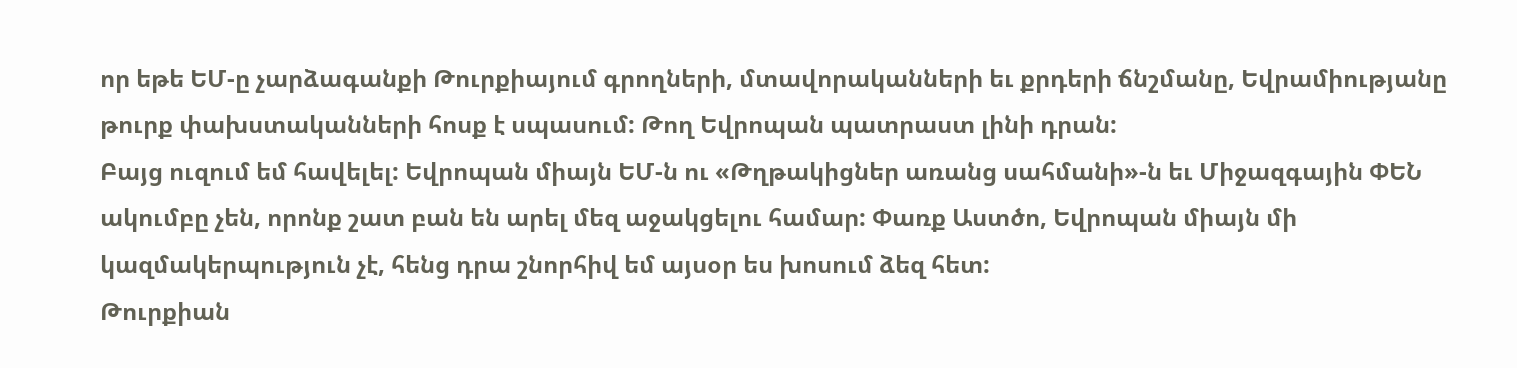որ եթե ԵՄ-ը չարձագանքի Թուրքիայում գրողների, մտավորականների եւ քրդերի ճնշմանը, Եվրամիությանը թուրք փախստականների հոսք է սպասում: Թող Եվրոպան պատրաստ լինի դրան:
Բայց ուզում եմ հավելել: Եվրոպան միայն ԵՄ-ն ու «Թղթակիցներ առանց սահմանի»-ն եւ Միջազգային ՓԵՆ ակումբը չեն, որոնք շատ բան են արել մեզ աջակցելու համար: Փառք Աստծո, Եվրոպան միայն մի կազմակերպություն չէ, հենց դրա շնորհիվ եմ այսօր ես խոսում ձեզ հետ:
Թուրքիան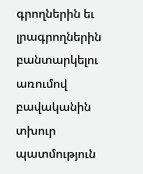գրողներին եւ լրագրողներին բանտարկելու առումով բավականին տխուր պատմություն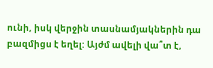ունի, իսկ վերջին տասնամյակներին դա բազմիցս է եղել: Այժմ ավելի վա՞տ է,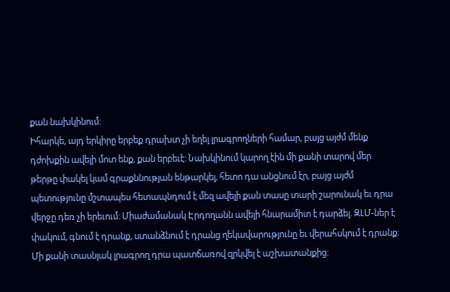քան նախկինում:
Իհարկե, այդ երկիրը երբեք դրախտ չի եղել լրագրողների համար, բայց այժմ մենք դժոխքին ավելի մոտ ենք, քան երբեւէ: Նախկինում կարող էին մի քանի տարով մեր թերթը փակել կամ գրաքննության ենթարկել, հետո դա անցնում էր, բայց այժմ պետությունը մշտապես հետապնդում է մեզ ավելի քան տասը տարի շարունակ եւ դրա վերջը դեռ չի երեւում: Միաժամանակ Էրդողանն ավելի հնարամիտ է դարձել. ԶԼՄ-ներ է փակում, գնում է դրանք, ստանձնում է դրանց ղեկավարությունը եւ վերահսկում է դրանք: Մի քանի տասնյակ լրագրող դրա պատճառով զրկվել է աշխատանքից: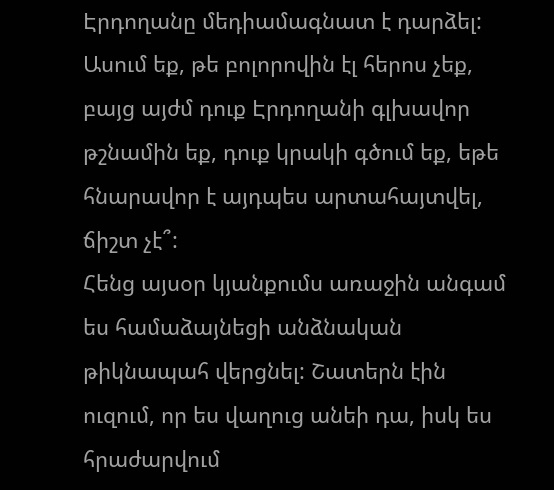Էրդողանը մեդիամագնատ է դարձել:
Ասում եք, թե բոլորովին էլ հերոս չեք, բայց այժմ դուք Էրդողանի գլխավոր թշնամին եք, դուք կրակի գծում եք, եթե հնարավոր է այդպես արտահայտվել, ճիշտ չէ՞:
Հենց այսօր կյանքումս առաջին անգամ ես համաձայնեցի անձնական թիկնապահ վերցնել: Շատերն էին ուզում, որ ես վաղուց անեի դա, իսկ ես հրաժարվում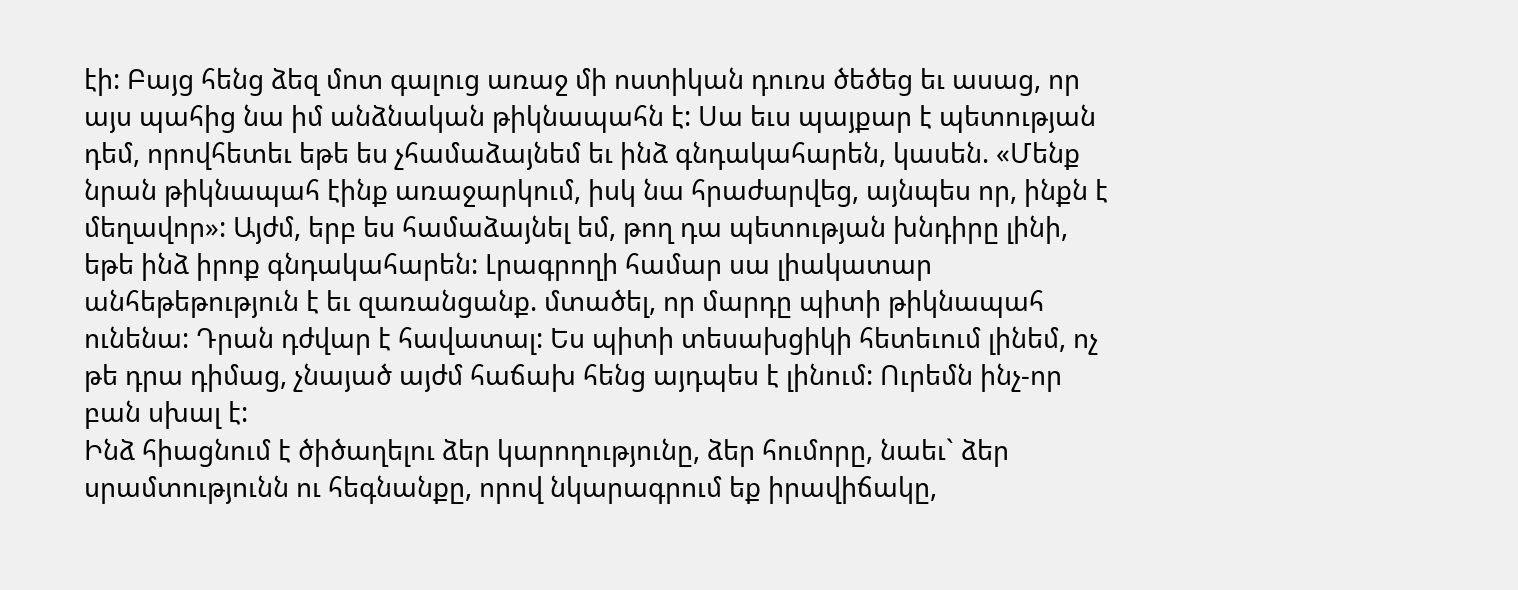էի: Բայց հենց ձեզ մոտ գալուց առաջ մի ոստիկան դուռս ծեծեց եւ ասաց, որ այս պահից նա իմ անձնական թիկնապահն է: Սա եւս պայքար է պետության դեմ, որովհետեւ եթե ես չհամաձայնեմ եւ ինձ գնդակահարեն, կասեն. «Մենք նրան թիկնապահ էինք առաջարկում, իսկ նա հրաժարվեց, այնպես որ, ինքն է մեղավոր»: Այժմ, երբ ես համաձայնել եմ, թող դա պետության խնդիրը լինի, եթե ինձ իրոք գնդակահարեն: Լրագրողի համար սա լիակատար անհեթեթություն է եւ զառանցանք. մտածել, որ մարդը պիտի թիկնապահ ունենա: Դրան դժվար է հավատալ: Ես պիտի տեսախցիկի հետեւում լինեմ, ոչ թե դրա դիմաց, չնայած այժմ հաճախ հենց այդպես է լինում: Ուրեմն ինչ-որ բան սխալ է:
Ինձ հիացնում է ծիծաղելու ձեր կարողությունը, ձեր հումորը, նաեւ` ձեր սրամտությունն ու հեգնանքը, որով նկարագրում եք իրավիճակը,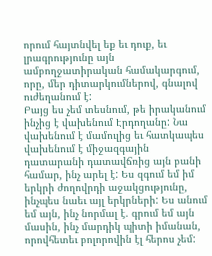որում հայտնվել եք եւ դուք, եւ լրագրությունը այն ամբողջատիրական համակարգում, որը, մեր դիտարկումներով, գնալով ուժեղանում է:
Բայց ես չեմ տեսնում, թե իրականում ինչից է վախենում Էրդողանը: Նա վախենում է մամուլից եւ հատկապես վախենում է միջազգային դատարանի դատավճռից այն բանի համար, ինչ արել է: Ես զգում եմ իմ երկրի ժողովրդի աջակցությունը, ինչպես նաեւ այլ երկրների: Ես անում եմ այն, ինչ նորմալ է. գրում եմ այն մասին, ինչ մարդիկ պիտի իմանան, որովհետեւ բոլորովին էլ հերոս չեմ: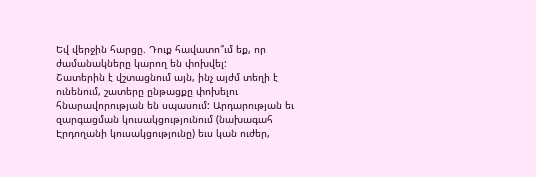Եվ վերջին հարցը. Դուք հավատո՞ւմ եք, որ ժամանակները կարող են փոխվել:
Շատերին է վշտացնում այն, ինչ այժմ տեղի է ունենում, շատերը ընթացքը փոխելու հնարավորության են սպասում: Արդարության եւ զարգացման կուսակցությունում (նախագահ Էրդողանի կուսակցությունը) եւս կան ուժեր,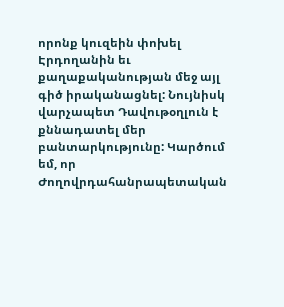որոնք կուզեին փոխել Էրդողանին եւ քաղաքականության մեջ այլ գիծ իրականացնել: Նույնիսկ վարչապետ Դավութօղլուն է քննադատել մեր բանտարկությունը: Կարծում եմ, որ Ժողովրդահանրապետական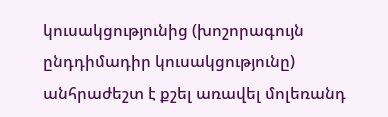կուսակցությունից (խոշորագույն ընդդիմադիր կուսակցությունը) անհրաժեշտ է քշել առավել մոլեռանդ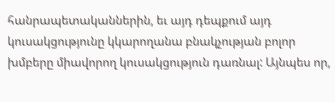հանրապետականներին, եւ այդ դեպքում այդ կուսակցությունը կկարողանա բնակչության բոլոր խմբերը միավորող կուսակցություն դառնալ: Այնպես որ,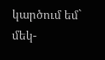կարծում եմ` մեկ-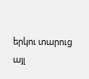երկու տարուց այլ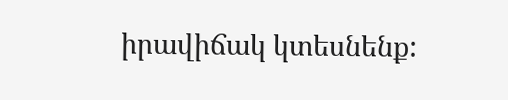իրավիճակ կտեսնենք: